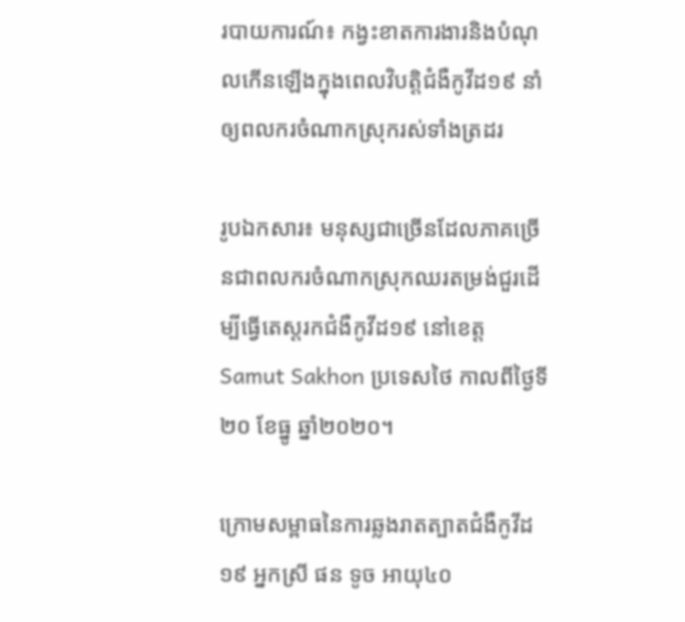របាយការណ៍៖ កង្វះខាតការងារនិងបំណុលកើនឡើងក្នុងពេលវិបត្តិជំងឺកូវីដ១៩ នាំឲ្យពលករចំណាកស្រុករស់ទាំងត្រដរ

រូបឯកសារ៖ មនុស្សជាច្រើនដែលភាគច្រើនជាពលករចំណាកស្រុកឈរតម្រង់ជួរដើម្បីធ្វើតេស្តរកជំងឺកូវីដ១៩ នៅខេត្ត Samut Sakhon ប្រទេសថៃ កាលពីថ្ងៃទី២០ ខែធ្នូ ឆ្នាំ២០២០។

ក្រោមសម្ពាធនៃការឆ្លងរាតត្បាតជំងឺកូវីដ១៩ អ្នកស្រី ផន ទូច អាយុ៤០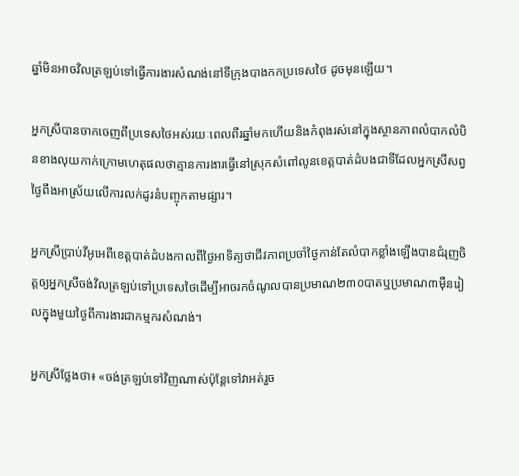ឆ្នាំមិនអាចវិលត្រឡប់ទៅធ្វើការងារសំណង់នៅទីក្រុងបាងកកប្រទេសថៃ ដូចមុនឡើយ។

អ្នកស្រីបានចាកចេញពីប្រទេសថៃអស់រយៈពេលពីរឆ្នាំមកហើយនិងកំពុងរស់នៅក្នុងស្ថានភាពលំបាកលំបិនខាងលុយកាក់ក្រោមហេតុផលថាគ្មានការងារធ្វើនៅស្រុកសំពៅលូនខេត្តបាត់ដំបងជាទីដែលអ្នកស្រីសព្វថ្ងៃពឹងអាស្រ័យលើការលក់ដូរនំបញ្ចុកតាមផ្សារ។

អ្នកស្រីប្រាប់វីអូអេពីខេត្តបាត់ដំបងកាលពីថ្ងៃអាទិត្យថាជីវភាពប្រចាំថ្ងៃកាន់តែលំបាកខ្លាំងឡើងបានជំរុញចិត្តឲ្យអ្នកស្រីចង់វិលត្រឡប់ទៅប្រទេសថៃដើម្បីអាចរកចំណូលបានប្រមាណ២៣០បាតឬប្រមាណ៣ម៉ឺនរៀលក្នុងមួយថ្ងៃពីការងារជាកម្មករសំណង់។

អ្នកស្រីថ្លែងថា៖ «ចង់ត្រឡប់ទៅវិញណាស់ប៉ុន្តែទៅវាអត់រួច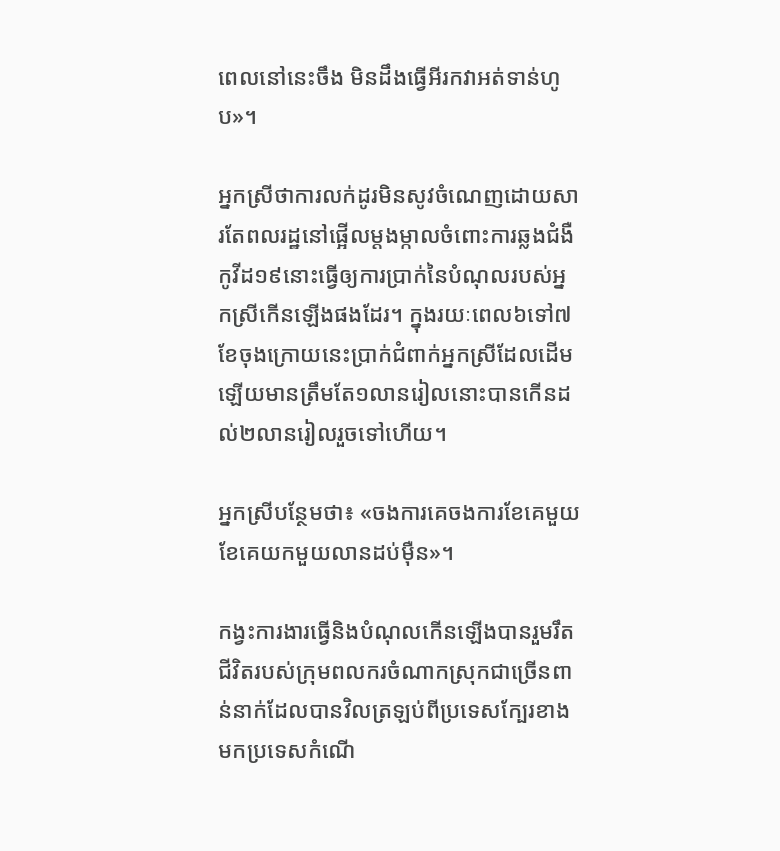ពេលនៅនេះចឹង មិនដឹងធ្វើអីរកវាអត់ទាន់ហូប»។

អ្នកស្រីថាការលក់ដូរមិនសូវចំណេញដោយសារតែពលរដ្ឋនៅផ្អើលម្តងម្កាលចំពោះការឆ្លងជំងឺកូវីដ១៩នោះធ្វើឲ្យការប្រាក់នៃបំណុលរបស់អ្នកស្រីកើនឡើងផងដែរ។ ក្នុងរយៈពេល៦ទៅ៧ខែចុងក្រោយនេះប្រាក់ជំពាក់អ្នកស្រីដែលដើមឡើយមានត្រឹមតែ១លានរៀលនោះបានកើនដល់២លានរៀលរួចទៅហើយ។

អ្នកស្រីបន្ថែមថា៖ «ចងការគេចងការខែគេមួយខែគេយកមួយលានដប់ម៉ឺន»។

កង្វះការងារធ្វើនិងបំណុលកើនឡើងបានរួមរឹតជីវិតរបស់ក្រុមពលករចំណាកស្រុកជាច្រើនពាន់នាក់ដែលបានវិលត្រឡប់ពីប្រទេសក្បែរខាងមកប្រទេសកំណើ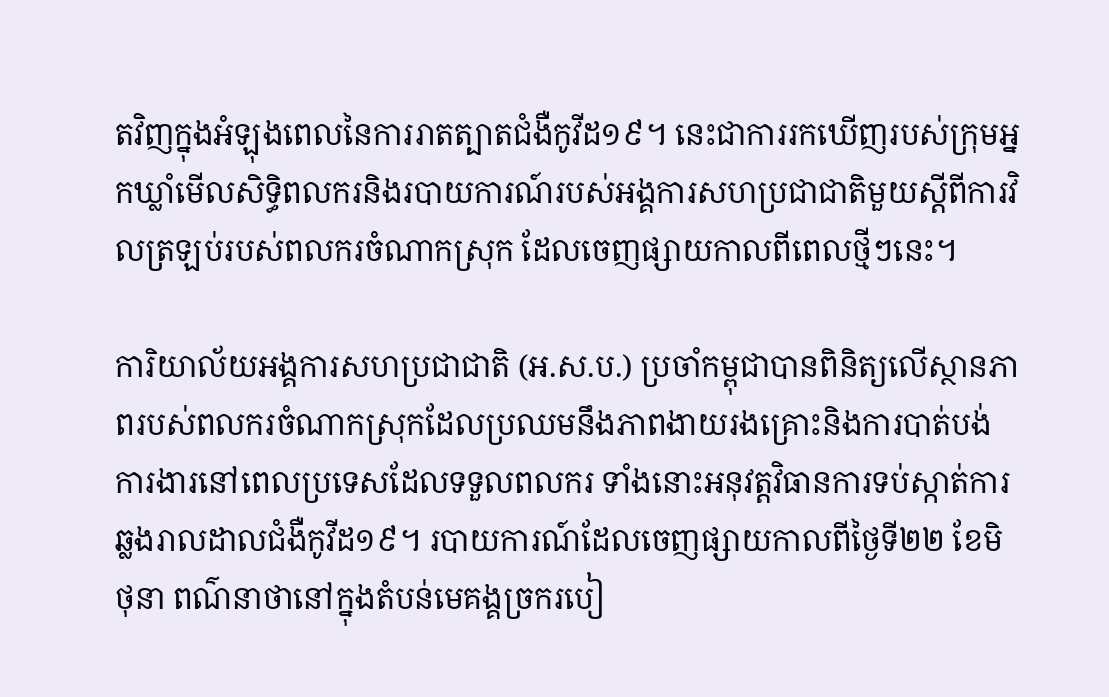តវិញក្នុងអំឡុងពេលនៃការរាតត្បាតជំងឺកូវីដ១៩។ នេះជាការរកឃើញរបស់ក្រុមអ្នកឃ្លាំមើលសិទ្ធិពលករនិងរបាយការណ៍របស់អង្គការសហប្រជាជាតិមួយស្តីពីការវិលត្រឡប់របស់ពលករចំណាកស្រុក ដែលចេញផ្សាយកាលពីពេលថ្មីៗនេះ។

ការិយាល័យអង្គការសហប្រជាជាតិ (អ.ស.ប.) ប្រចាំកម្ពុជាបានពិនិត្យលើស្ថានភាពរបស់ពលករចំណាកស្រុកដែលប្រឈមនឹងភាពងាយរងគ្រោះនិងការបាត់បង់ការងារនៅពេលប្រទេសដែលទទួលពលករ ទាំងនោះអនុវត្តវិធានការទប់ស្កាត់ការឆ្លងរាលដាលជំងឺកូវីដ១៩។ របាយការណ៍ដែលចេញផ្សាយកាលពីថ្ងៃទី២២ ខែមិថុនា ពណ៌នាថានៅក្នុងតំបន់មេគង្គច្រករបៀ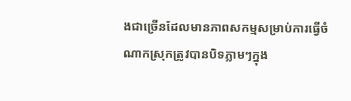ងជាច្រើនដែលមានភាពសកម្មសម្រាប់ការធ្វើចំណាកស្រុកត្រូវបានបិទភ្លាមៗក្នុង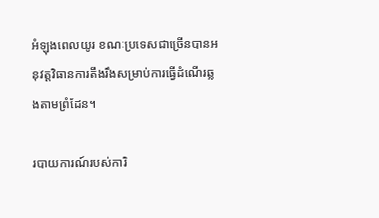អំឡុងពេលយូរ ខណៈប្រទេសជាច្រើនបានអនុវត្តវិធានការតឹងរឹងសម្រាប់ការធ្វើដំណើរឆ្លងតាមព្រំដែន។

របាយការណ៍របស់ការិ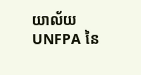យាល័យ UNFPA នៃ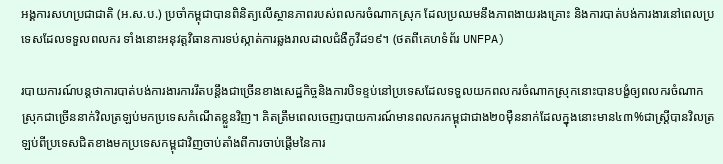អង្គការសហប្រជាជាតិ (អ.ស.ប.) ប្រចាំកម្ពុជាបានពិនិត្យលើស្ថានភាពរបស់ពលករចំណាកស្រុក ដែលប្រឈមនឹងភាពងាយរងគ្រោះ និងការបាត់បង់ការងារនៅពេលប្រទេសដែលទទួលពលករ ទាំងនោះអនុវត្តវិធានការទប់ស្កាត់ការឆ្លងរាលដាលជំងឺកូវីដ១៩។ (ថតពីគេហទំព័រ UNFPA)

របាយការណ៍បន្តថាការបាត់បង់ការងារការរឹតបន្តឹងជាច្រើនខាងសេដ្ឋកិច្ចនិងការបិទខ្ទប់នៅប្រទេសដែលទទួលយកពលករចំណាកស្រុកនោះបានបង្ខំឲ្យពលករចំណាកស្រុកជាច្រើននាក់វិលត្រឡប់មកប្រទេសកំណើតខ្លួនវិញ។ គិតត្រឹមពេលចេញរបាយការណ៍មានពលករកម្ពុជាជាង២០ម៉ឺននាក់ដែលក្នុងនោះមាន៤៣%ជាស្ត្រីបានវិលត្រឡប់ពីប្រទេសជិតខាងមកប្រទេសកម្ពុជាវិញចាប់តាំងពីការចាប់ផ្តើមនៃការ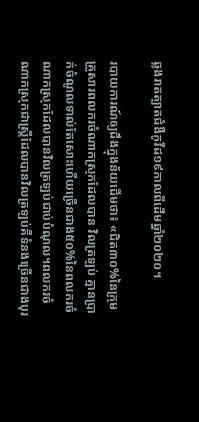ឆ្លងរាតត្បាតជំងឺកូវីដ១៩កាលពីដើមឆ្នាំ២០២០។

របាយការណ៍ឲ្យដឹងក្នុងន័យដើមថា៖ «ជិត៣០%នៃក្រុមគ្រួសារពលករចំណាកស្រុកដែលបាន វិលត្រឡប់ គ្មានប្រាក់ចំណូលទាល់តែសោះហើយច្រើនជាង៥០%នៃពលករចំណាកស្រុកដែលបានវិលត្រឡប់ជាប់បំណុល។ពលករចំណាកស្រុកជាស្ត្រីដែលបានវិលត្រឡប់គឺទំនងច្រើនជាងបុរ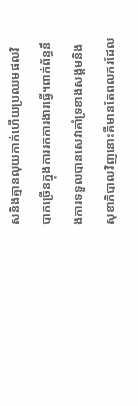សនិងគ្មានលុយកាក់ហើយប្រឈមផលវិបាកច្រើនក្នុងការរកការងារធ្វើ។ពាក់ព័ន្ធនឹងការទទួលបានសេវាគាំទ្រខាងសង្គមនិងសុខាភិបាលវិញនោះគឺមានតែពលករដែល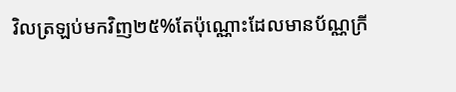វិលត្រឡប់មកវិញ២៥%តែប៉ុណ្ណោះដែលមានប័ណ្ណក្រី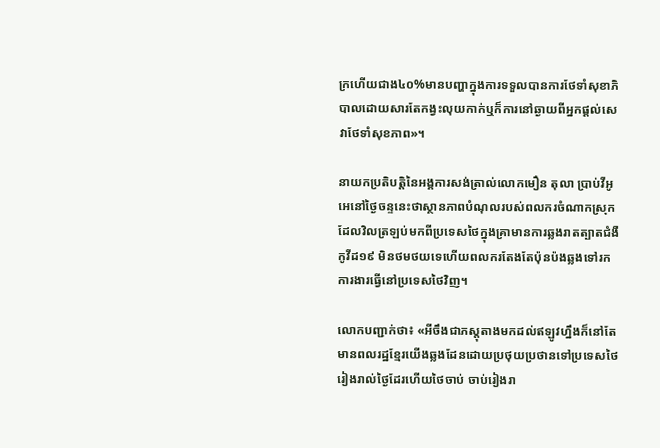ក្រហើយជាង៤០%មានបញ្ហាក្នុងការទទួលបានការថែទាំសុខាភិបាលដោយសារតែកង្វះលុយកាក់ឬក៏ការនៅឆ្ងាយពីអ្នកផ្តល់សេវាថែទាំសុខភាព»។

នាយកប្រតិបត្តិនៃអង្គការសង់ត្រាល់លោកមឿន តុលា ប្រាប់វីអូអេនៅថ្ងៃចន្ទនេះថាស្ថានភាពបំណុលរបស់ពលករចំណាកស្រុកដែលវិលត្រឡប់មកពីប្រទេសថៃក្នុងគ្រាមានការឆ្លងរាតត្បាតជំងឺកូវីដ១៩ មិនថមថយទេហើយពលករតែងតែប៉ុនប៉ងឆ្លងទៅរកការងារធ្វើនៅប្រទេសថៃវិញ។

លោកបញ្ជាក់ថា៖ «អីចឹងជាភស្តុតាងមកដល់ឥឡូវហ្នឹងក៏នៅតែមានពលរដ្ឋខ្មែរយើងឆ្លងដែនដោយប្រថុយប្រថានទៅប្រទេសថៃរៀងរាល់ថ្ងៃដែរហើយថៃចាប់ ចាប់រៀងរា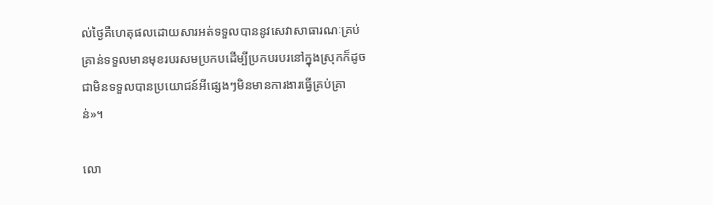ល់ថ្ងៃគឺហេតុផលដោយសារអត់ទទួលបាននូវសេវាសាធារណៈគ្រប់គ្រាន់ទទួលមានមុខរបរសមប្រកបដើម្បីប្រកបរបរនៅក្នុងស្រុកក៏ដូចជាមិនទទួលបានប្រយោជន៍អីផ្សេងៗមិនមានការងារធ្វើគ្រប់គ្រាន់»។

លោ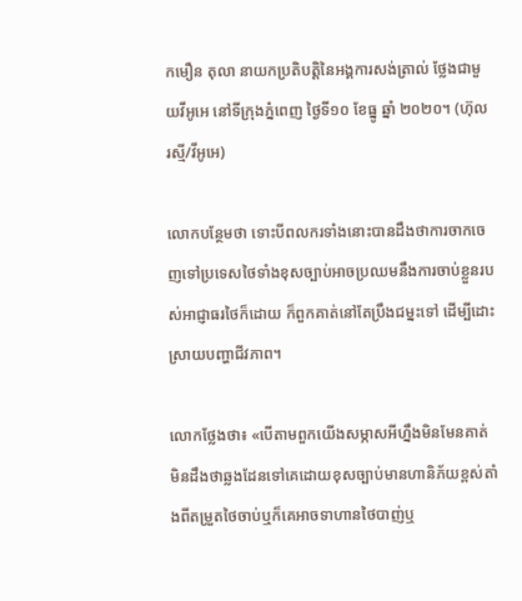កមឿន តុលា នាយកប្រតិបត្តិនៃអង្គការសង់ត្រាល់ ថ្លែងជាមួយវីអូអេ នៅទីក្រុងភ្នំពេញ ថ្ងៃទី១០ ខែធ្នូ ឆ្នាំ ២០២០។ (ហ៊ុល រស្មី/វីអូអេ)

លោកបន្ថែមថា ទោះបីពលករទាំងនោះបានដឹងថាការចាកចេញទៅប្រទេសថៃទាំងខុសច្បាប់អាចប្រឈមនឹងការចាប់ខ្លួនរបស់អាជ្ញាធរថៃក៏ដោយ ក៏ពួកគាត់នៅតែប្រឹងជម្នះទៅ ដើម្បីដោះស្រាយបញ្ហាជីវភាព។

លោកថ្លែងថា៖ «បើតាមពួកយើងសម្ភាសអីហ្នឹងមិនមែនគាត់មិនដឹងថាឆ្លងដែនទៅគេដោយខុសច្បាប់មានហានិភ័យខ្ពស់តាំងពីតម្រួតថៃចាប់ឬក៏គេអាចទាហានថៃបាញ់ឬ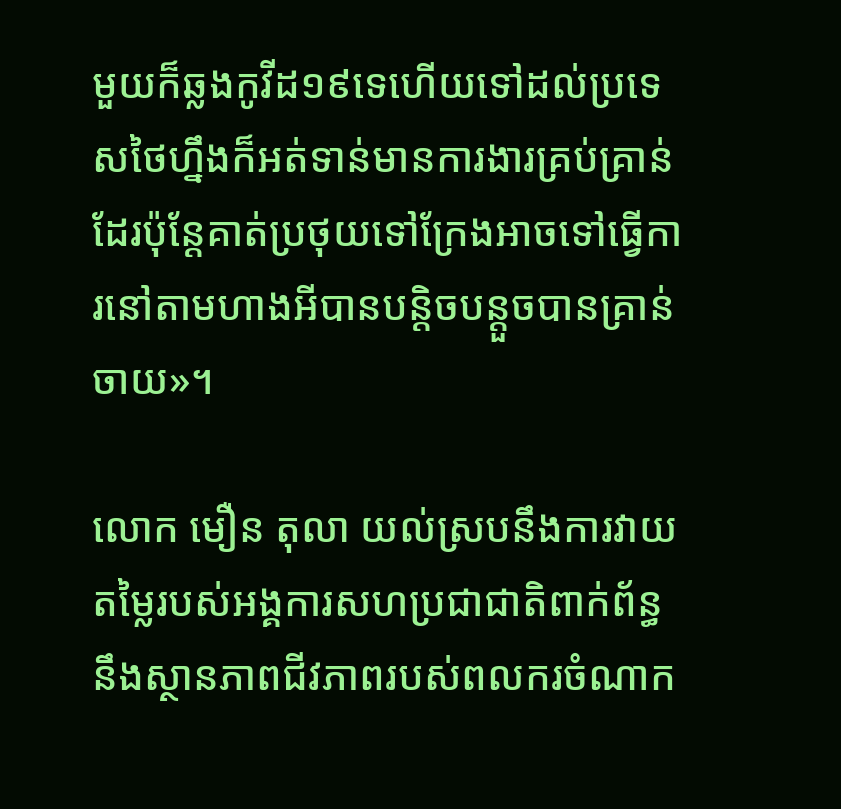មួយក៏ឆ្លងកូវីដ១៩ទេហើយទៅដល់ប្រទេសថៃហ្នឹងក៏អត់ទាន់មានការងារគ្រប់គ្រាន់ដែរប៉ុន្តែគាត់ប្រថុយទៅក្រែងអាចទៅធ្វើការនៅតាមហាងអីបានបន្តិចបន្តួចបានគ្រាន់ចាយ»។

លោក មឿន តុលា យល់ស្របនឹងការវាយតម្លៃរបស់អង្គការសហប្រជាជាតិពាក់ព័ន្ធនឹងស្ថានភាពជីវភាពរបស់ពលករចំណាក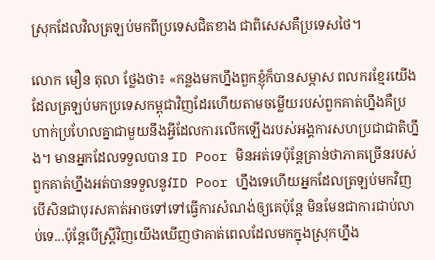ស្រុកដែលវិលត្រឡប់មកពីប្រទេសជិតខាង ជាពិសេសគឺប្រទេសថៃ។

លោក មឿន តុលា ថ្លែងថា៖ «កន្លងមកហ្នឹងពួកខ្ញុំក៏បានសម្ភាស ពលករខ្មែរយើងដែលត្រឡប់មកប្រទេសកម្ពុជាវិញដែរហើយតាមចម្លើយរបស់ពួកគាត់ហ្នឹងគឺប្រហាក់ប្រហែលគ្នាជាមួយនឹងអ្វីដែលការលើកឡើងរបស់អង្គការសហប្រជាជាតិហ្នឹង។ មានអ្នកដែលទទួលបាន ID Poor មិនអត់ទេប៉ុន្តែគ្រាន់ថាភាគច្រើនរបស់ពួកគាត់ហ្នឹងអត់បានទទួលនូវID Poor ហ្នឹងទេហើយអ្នកដែលត្រឡប់មកវិញបើសិនជាបុរសគាត់អាចទៅទៅធ្វើការសំណង់ឲ្យគេប៉ុន្តែ មិនមែនជាការជាប់លាប់ទេ...ប៉ុន្តែបើស្ត្រីវិញយើងឃើញថាគាត់ពេលដែលមកក្នុងស្រុកហ្នឹង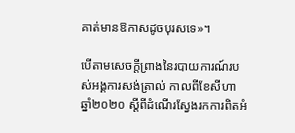គាត់មានឱកាសដូចបុរសទេ»។

បើតាមសេចក្តីព្រាងនៃរបាយការណ៍របស់អង្គការសង់ត្រាល់ កាលពីខែសីហា ឆ្នាំ២០២០ ស្តីពីដំណើរស្វែងរកការពិតអំ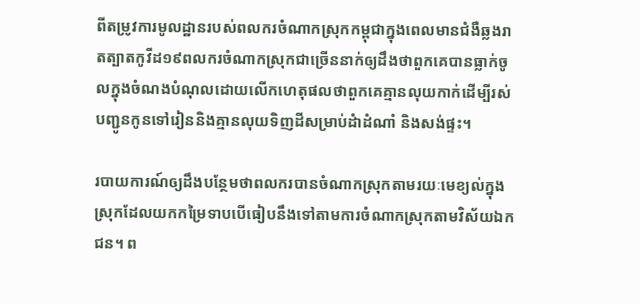ពីតម្រូវការមូលដ្ឋានរបស់ពលករចំណាកស្រុកកម្ពុជាក្នុងពេលមានជំងឺឆ្លងរាតត្បាតកូវីដ១៩ពលករចំណាកស្រុកជាច្រើននាក់ឲ្យដឹងថាពួកគេបានធ្លាក់ចូលក្នុងចំណងបំណុលដោយលើកហេតុផលថាពួកគេគ្មានលុយកាក់ដើម្បីរស់ បញ្ជូនកូនទៅរៀននិងគ្មានលុយទិញដីសម្រាប់ដំាដំណាំ និងសង់ផ្ទះ។

របាយការណ៍ឲ្យដឹងបន្ថែមថាពលករបានចំណាកស្រុកតាមរយៈមេខ្យល់ក្នុងស្រុកដែលយកកម្រៃទាបបើធៀបនឹងទៅតាមការចំណាកស្រុកតាមវិស័យឯកជន។ ព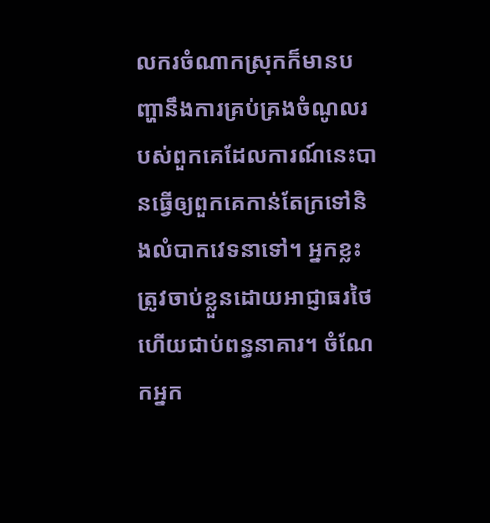លករចំណាកស្រុកក៏មានបញ្ហានឹងការគ្រប់គ្រងចំណូលរបស់ពួកគេដែលការណ៍នេះបានធ្វើឲ្យពួកគេកាន់តែក្រទៅនិងលំបាកវេទនាទៅ។ អ្នកខ្លះត្រូវចាប់ខ្លួនដោយអាជ្ញាធរថៃ ហើយជាប់ពន្ធនាគារ។ ចំណែកអ្នក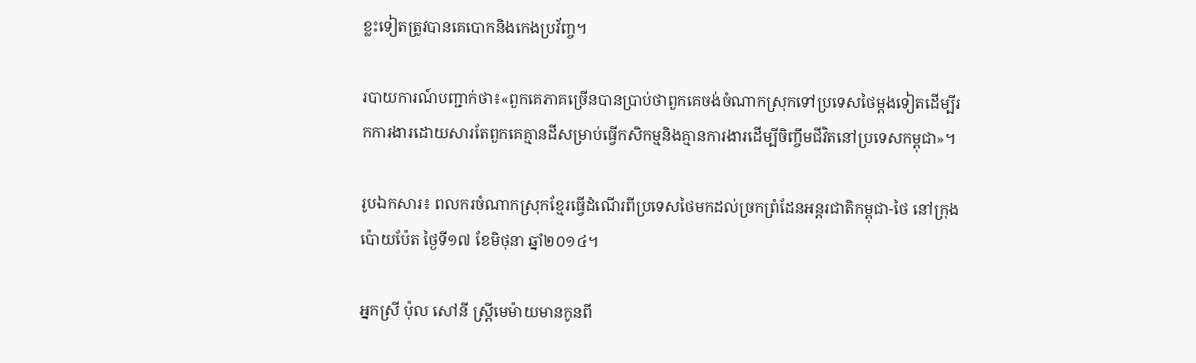ខ្លះទៀតត្រូវបានគេបោកនិងកេងប្រវ័ញ្ច។

របាយការណ៍បញ្ជាក់ថា៖«ពួកគេភាគច្រើនបានប្រាប់ថាពួកគេចង់ចំណាកស្រុកទៅប្រទេសថៃម្តងទៀតដើម្បីរកការងារដោយសារតែពួកគេគ្មានដីសម្រាប់ធ្វើកសិកម្មនិងគ្មានការងារដើម្បីចិញ្ចឹមជីវិតនៅប្រទេសកម្ពុជា»។

រូបឯកសារ៖ ពលករចំណាកស្រុកខ្មែរធ្វើដំណើរពីប្រទេសថៃមកដល់ច្រកព្រំដែនអន្តរជាតិកម្ពុជា-ថៃ នៅក្រុងប៉ោយប៉ែត ថ្ងៃទី១៧ ខែមិថុនា ឆ្នាំ២០១៤។

អ្នកស្រី ប៉ុល សៅនី ស្រ្តីមេម៉ាយមានកូនពី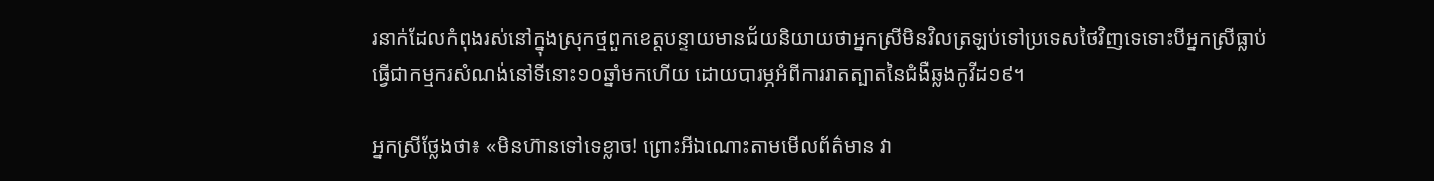រនាក់ដែលកំពុងរស់នៅក្នុងស្រុកថ្មពួកខេត្តបន្ទាយមានជ័យនិយាយថាអ្នកស្រីមិនវិលត្រឡប់ទៅប្រទេសថៃវិញទេទោះបីអ្នកស្រីធ្លាប់ធ្វើជាកម្មករសំណង់នៅទីនោះ១០ឆ្នាំមកហើយ ដោយបារម្ភអំពីការរាតត្បាតនៃជំងឺឆ្លងកូវីដ១៩។

អ្នកស្រីថ្លែងថា៖ «មិនហ៊ានទៅទេខ្លាច! ព្រោះអីឯណោះតាមមើលព័ត៌មាន វា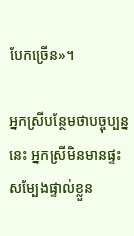បែកច្រើន»។

អ្នកស្រីបន្ថែមថាបច្ចុប្បន្ននេះ អ្នកស្រីមិនមានផ្ទះសម្បែងផ្ទាល់ខ្លួន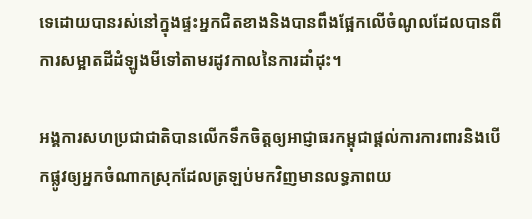ទេដោយបានរស់នៅក្នុងផ្ទះអ្នកជិតខាងនិងបានពឹងផ្អែកលើចំណូលដែលបានពីការសម្អាតដីដំឡូងមីទៅតាមរដូវកាលនៃការដាំដុះ។

អង្គការសហប្រជាជាតិបានលើកទឹកចិត្តឲ្យអាជ្ញាធរកម្ពុជាផ្តល់ការការពារនិងបើកផ្លូវឲ្យអ្នកចំណាកស្រុកដែលត្រឡប់មកវិញមានលទ្ធភាពយ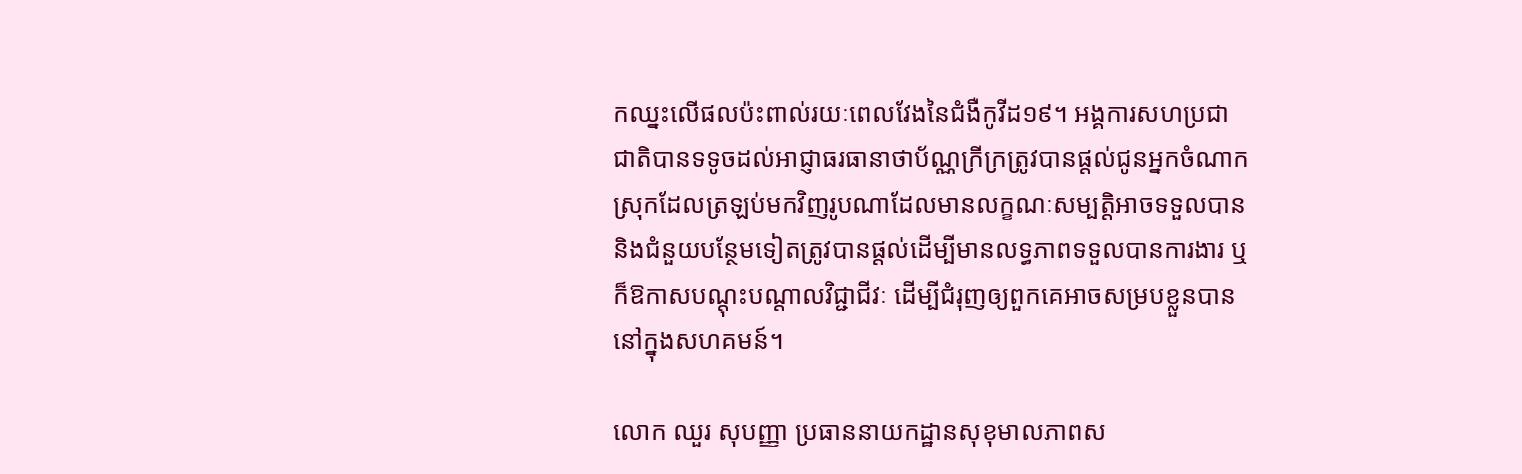កឈ្នះលើផលប៉ះពាល់រយៈពេលវែងនៃជំងឺកូវីដ១៩។ អង្គការសហប្រជាជាតិបានទទូចដល់អាជ្ញាធរធានាថាប័ណ្ណក្រីក្រត្រូវបានផ្តល់ជូនអ្នកចំណាកស្រុកដែលត្រឡប់មកវិញរូបណាដែលមានលក្ខណៈសម្បតិ្តអាចទទួលបាននិងជំនួយបន្ថែមទៀតត្រូវបានផ្តល់ដើម្បីមានលទ្ធភាពទទួលបានការងារ ឬក៏ឱកាសបណ្តុះបណ្តាលវិជ្ជាជីវៈ ដើម្បីជំរុញឲ្យពួកគេអាចសម្របខ្លួនបាននៅក្នុងសហគមន៍។

លោក ឈួរ សុបញ្ញា ប្រធាននាយកដ្ឋានសុខុមាលភាពស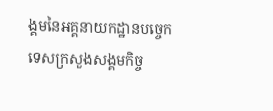ង្គមនៃអគ្គនាយកដ្ឋានបច្ចេកទេសក្រសួងសង្គមកិច្ច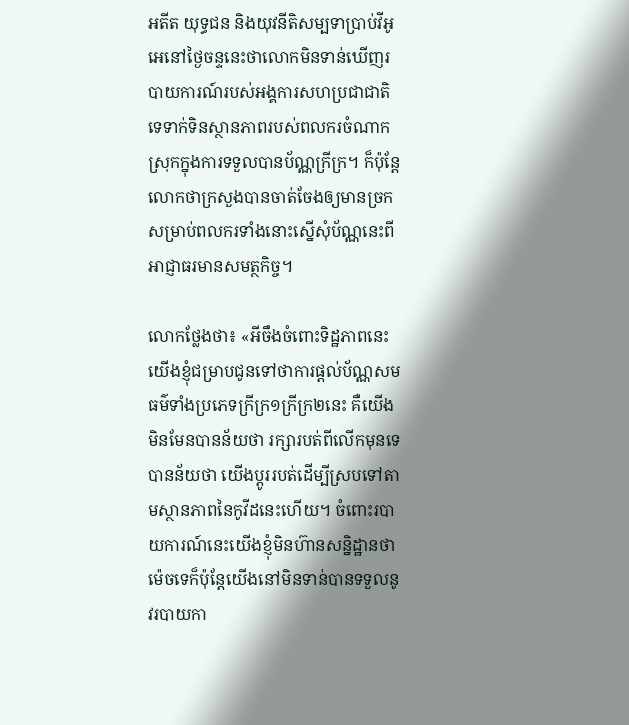អតីត យុទ្ធជន និងយុវនីតិសម្បទាប្រាប់វីអូអេនៅថ្ងៃចន្ទនេះថាលោកមិនទាន់ឃើញរបាយការណ៍របស់អង្គការសហប្រជាជាតិទេទាក់ទិនស្ថានភាពរបស់ពលករចំណាកស្រុកក្នុងការទទួលបានប័ណ្ណក្រីក្រ។ ក៏ប៉ុន្តែលោកថាក្រសួងបានចាត់ចែងឲ្យមានច្រកសម្រាប់ពលករទាំងនោះស្នើសុំប័ណ្ណនេះពីអាជ្ញាធរមានសមត្ថកិច្ច។

លោកថ្លែងថា៖ «អីចឹងចំពោះទិដ្ឋភាពនេះយើងខ្ញុំជម្រាបជូនទៅថាការផ្តល់ប័ណ្ណសមធម៌ទាំងប្រភេទក្រីក្រ១ក្រីក្រ២នេះ គឺយើងមិនមែនបានន័យថា រក្សារបត់ពីលើកមុនទេបានន័យថា យើងប្តូររបត់ដើម្បីស្របទៅតាមស្ថានភាពនៃកូវីដនេះហើយ។ ចំពោះរបាយការណ៍នេះយើងខ្ញុំមិនហ៊ានសន្និដ្ឋានថាម៉េចទេក៏ប៉ុន្តែយើងនៅមិនទាន់បានទទួលនូវរបាយកា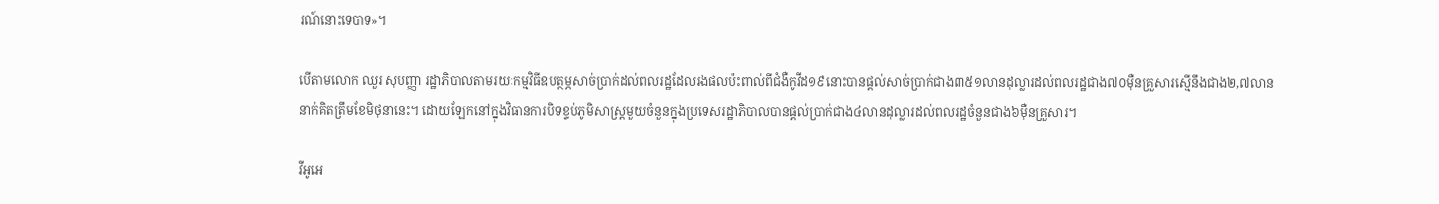រណ៍នោះទេបាទ»។

បើតាមលោក ឈួរ សុបញ្ញា រដ្ឋាភិបាលតាមរយៈកម្មវិធីឧបត្ថម្ភសាច់ប្រាក់ដល់ពលរដ្ឋដែលរងផលប៉ះពាល់ពីជំងឺកូវីដ១៩នោះបានផ្តល់សាច់ប្រាក់ជាង៣៥១លានដុល្លារដល់ពលរដ្ឋជាង៧០ម៉ឺនគ្រួសារស្មើនឹងជាង២,៧លាននាក់គិតត្រឹមខែមិថុនានេះ។ ដោយឡែកនៅក្នុងវិធានការបិទខ្ទប់ភូមិសាស្ត្រមួយចំនួនក្នុងប្រទេសរដ្ឋាភិបាលបានផ្តល់ប្រាក់ជាង៤លានដុល្លារដល់ពលរដ្ឋចំនួនជាង៦ម៉ឺនគ្រួសារ។

វីអូអេ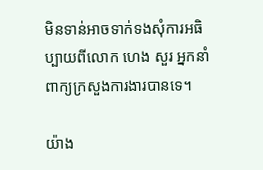មិនទាន់អាចទាក់ទងសុំការអធិប្បាយពីលោក ហេង សួរ អ្នកនាំពាក្យក្រសួងការងារបានទេ។

យ៉ាង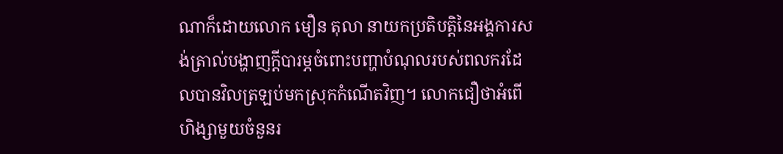ណាក៏ដោយលោក មឿន តុលា នាយកប្រតិបត្តិនៃអង្គការសង់ត្រាល់បង្ហាញក្តីបារម្ភចំពោះបញ្ហាបំណុលរបស់ពលករដែលបានវិលត្រឡប់មកស្រុកកំណើតវិញ។ លោកជឿថាអំពើហិង្សាមួយចំនួនរ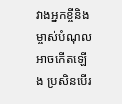វាងអ្នកខ្ចីនិងម្ចាស់បំណុលអាចកើតឡើង ប្រសិនបើរ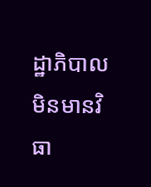ដ្ឋាភិបាលមិនមានវិធា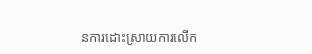នការដោះស្រាយការលើក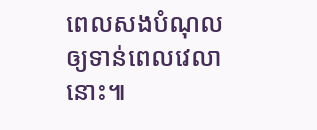ពេលសងបំណុលឲ្យទាន់ពេលវេលានោះ៕